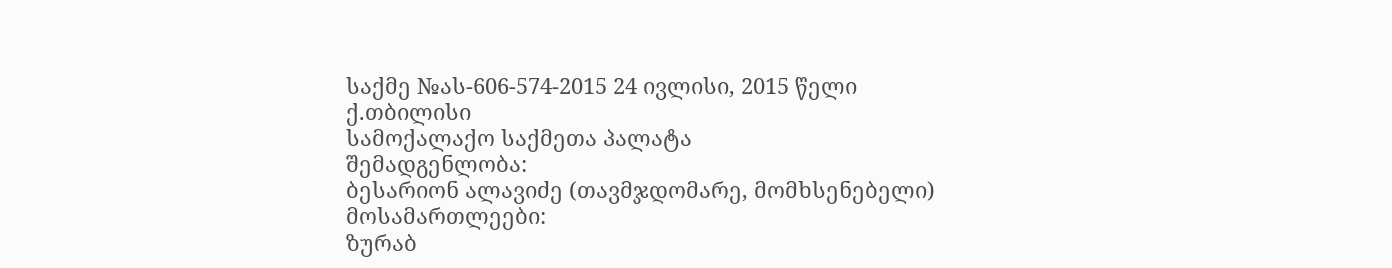საქმე №ას-606-574-2015 24 ივლისი, 2015 წელი
ქ.თბილისი
სამოქალაქო საქმეთა პალატა
შემადგენლობა:
ბესარიონ ალავიძე (თავმჯდომარე, მომხსენებელი)
მოსამართლეები:
ზურაბ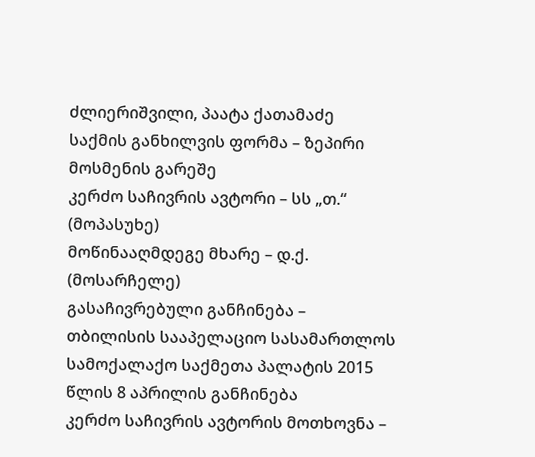ძლიერიშვილი, პაატა ქათამაძე
საქმის განხილვის ფორმა – ზეპირი მოსმენის გარეშე
კერძო საჩივრის ავტორი – სს „თ.“ (მოპასუხე)
მოწინააღმდეგე მხარე – დ.ქ. (მოსარჩელე)
გასაჩივრებული განჩინება – თბილისის სააპელაციო სასამართლოს სამოქალაქო საქმეთა პალატის 2015 წლის 8 აპრილის განჩინება
კერძო საჩივრის ავტორის მოთხოვნა –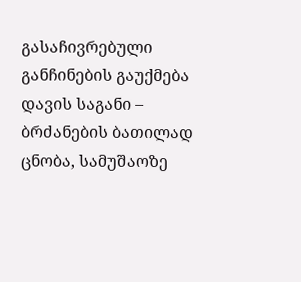გასაჩივრებული განჩინების გაუქმება
დავის საგანი – ბრძანების ბათილად ცნობა, სამუშაოზე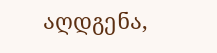აღდგენა,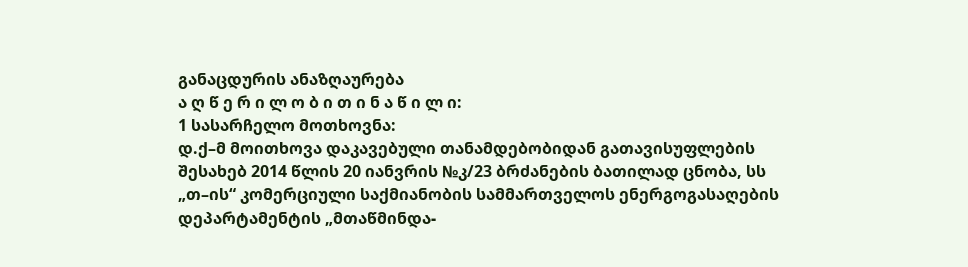განაცდურის ანაზღაურება
ა ღ წ ე რ ი ლ ო ბ ი თ ი ნ ა წ ი ლ ი:
1 სასარჩელო მოთხოვნა:
დ.ქ–მ მოითხოვა დაკავებული თანამდებობიდან გათავისუფლების შესახებ 2014 წლის 20 იანვრის №კ/23 ბრძანების ბათილად ცნობა, სს „თ–ის“ კომერციული საქმიანობის სამმართველოს ენერგოგასაღების დეპარტამენტის „მთაწმინდა-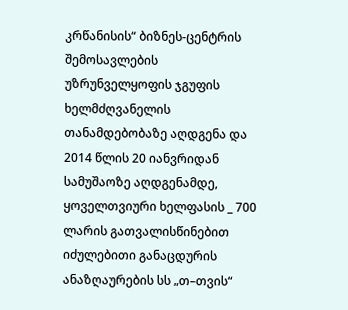კრწანისის“ ბიზნეს-ცენტრის შემოსავლების უზრუნველყოფის ჯგუფის ხელმძღვანელის თანამდებობაზე აღდგენა და 2014 წლის 20 იანვრიდან სამუშაოზე აღდგენამდე, ყოველთვიური ხელფასის _ 700 ლარის გათვალისწინებით იძულებითი განაცდურის ანაზღაურების სს „თ–თვის“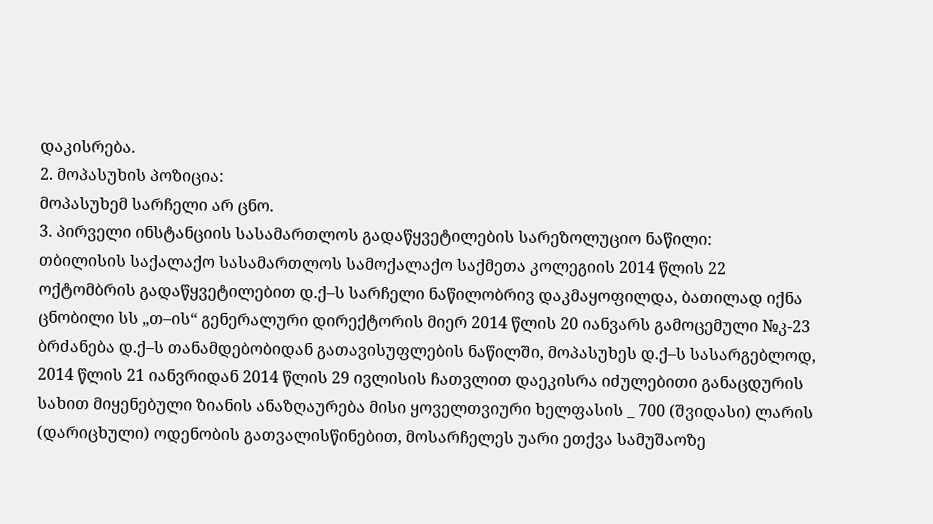დაკისრება.
2. მოპასუხის პოზიცია:
მოპასუხემ სარჩელი არ ცნო.
3. პირველი ინსტანციის სასამართლოს გადაწყვეტილების სარეზოლუციო ნაწილი:
თბილისის საქალაქო სასამართლოს სამოქალაქო საქმეთა კოლეგიის 2014 წლის 22 ოქტომბრის გადაწყვეტილებით დ.ქ–ს სარჩელი ნაწილობრივ დაკმაყოფილდა, ბათილად იქნა ცნობილი სს „თ–ის“ გენერალური დირექტორის მიერ 2014 წლის 20 იანვარს გამოცემული №კ-23 ბრძანება დ.ქ–ს თანამდებობიდან გათავისუფლების ნაწილში, მოპასუხეს დ.ქ–ს სასარგებლოდ, 2014 წლის 21 იანვრიდან 2014 წლის 29 ივლისის ჩათვლით დაეკისრა იძულებითი განაცდურის სახით მიყენებული ზიანის ანაზღაურება მისი ყოველთვიური ხელფასის _ 700 (შვიდასი) ლარის (დარიცხული) ოდენობის გათვალისწინებით, მოსარჩელეს უარი ეთქვა სამუშაოზე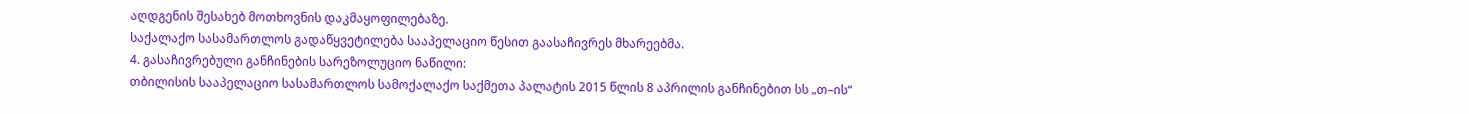აღდგენის შესახებ მოთხოვნის დაკმაყოფილებაზე.
საქალაქო სასამართლოს გადაწყვეტილება სააპელაციო წესით გაასაჩივრეს მხარეებმა.
4. გასაჩივრებული განჩინების სარეზოლუციო ნაწილი:
თბილისის სააპელაციო სასამართლოს სამოქალაქო საქმეთა პალატის 2015 წლის 8 აპრილის განჩინებით სს „თ–ის“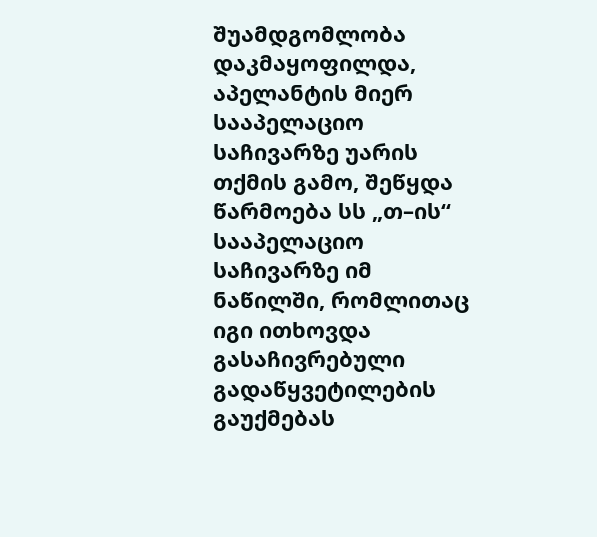შუამდგომლობა დაკმაყოფილდა, აპელანტის მიერ სააპელაციო საჩივარზე უარის თქმის გამო, შეწყდა წარმოება სს „თ–ის“ სააპელაციო საჩივარზე იმ ნაწილში, რომლითაც იგი ითხოვდა გასაჩივრებული გადაწყვეტილების გაუქმებას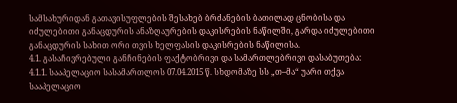სამსახურიდან გათავისუფლების შესახებ ბრძანების ბათილად ცნობისა და იძულებითი განაცდურის ანაზღაურების დაკისრების ნაწილში, გარდა იძულებითი განაცდურის სახით ორი თვის ხელფასის დაკისრების ნაწილისა.
4.1. გასაჩივრებული განჩინების ფაქტობრივი და სამართლებრივი დასაბუთება:
4.1.1. სააპელაციო სასამართლოს 07.04.2015 წ. სხდომაზე სს „თ–მა“ უარი თქვა სააპელაციო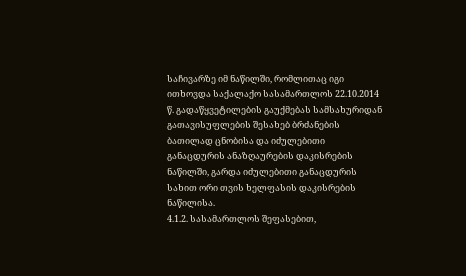საჩივარზე იმ ნაწილში, რომლითაც იგი ითხოვდა საქალაქო სასამართლოს 22.10.2014 წ. გადაწყვეტილების გაუქმებას სამსახურიდან გათავისუფლების შესახებ ბრძანების ბათილად ცნობისა და იძულებითი განაცდურის ანაზღაურების დაკისრების ნაწილში, გარდა იძულებითი განაცდურის სახით ორი თვის ხელფასის დაკისრების ნაწილისა.
4.1.2. სასამართლოს შეფასებით,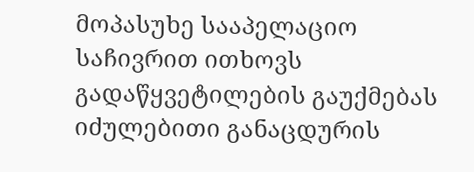მოპასუხე სააპელაციო საჩივრით ითხოვს გადაწყვეტილების გაუქმებას იძულებითი განაცდურის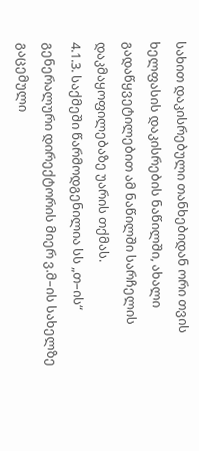სახით დაკისრებული თანხებიდან ორი თვის ხელფასის დაკისრების ნაწილში, ახალი გადაწყვეტილებით ამ ნაწილში სარჩელის დაკმაყოფილებაზე უარის თქმას.
4.1.3. საქმეში წარმოდგენილია სს „თ–ის“ გენერალური დირექტორის მიერ ვ.მ–ის სახელზე გაცემული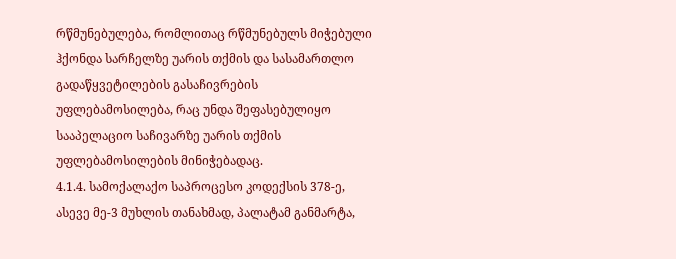რწმუნებულება, რომლითაც რწმუნებულს მიჭებული ჰქონდა სარჩელზე უარის თქმის და სასამართლო გადაწყვეტილების გასაჩივრების უფლებამოსილება, რაც უნდა შეფასებულიყო სააპელაციო საჩივარზე უარის თქმის უფლებამოსილების მინიჭებადაც.
4.1.4. სამოქალაქო საპროცესო კოდექსის 378-ე, ასევე მე-3 მუხლის თანახმად, პალატამ განმარტა,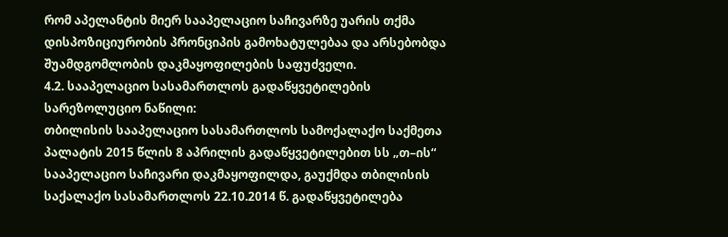რომ აპელანტის მიერ სააპელაციო საჩივარზე უარის თქმა დისპოზიციურობის პრონციპის გამოხატულებაა და არსებობდა შუამდგომლობის დაკმაყოფილების საფუძველი.
4.2. სააპელაციო სასამართლოს გადაწყვეტილების სარეზოლუციო ნაწილი:
თბილისის სააპელაციო სასამართლოს სამოქალაქო საქმეთა პალატის 2015 წლის 8 აპრილის გადაწყვეტილებით სს „თ–ის“ სააპელაციო საჩივარი დაკმაყოფილდა, გაუქმდა თბილისის საქალაქო სასამართლოს 22.10.2014 წ. გადაწყვეტილება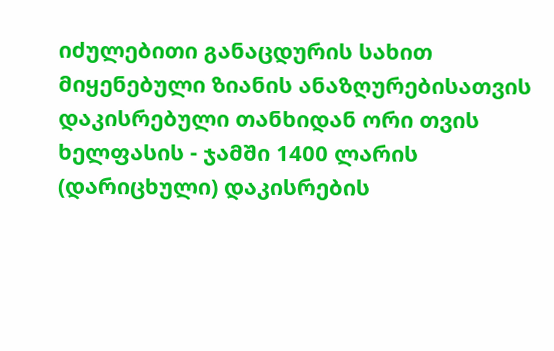იძულებითი განაცდურის სახით მიყენებული ზიანის ანაზღურებისათვის დაკისრებული თანხიდან ორი თვის ხელფასის - ჯამში 1400 ლარის (დარიცხული) დაკისრების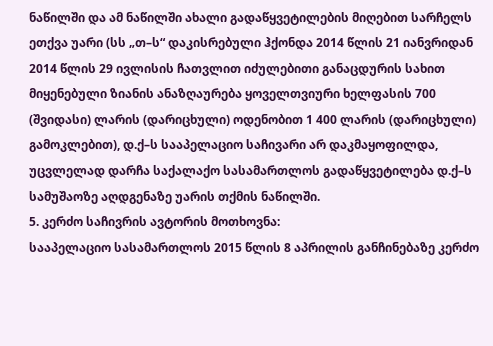ნაწილში და ამ ნაწილში ახალი გადაწყვეტილების მიღებით სარჩელს ეთქვა უარი (სს „თ–ს“ დაკისრებული ჰქონდა 2014 წლის 21 იანვრიდან 2014 წლის 29 ივლისის ჩათვლით იძულებითი განაცდურის სახით მიყენებული ზიანის ანაზღაურება ყოველთვიური ხელფასის 700 (შვიდასი) ლარის (დარიცხული) ოდენობით 1 400 ლარის (დარიცხული) გამოკლებით), დ.ქ–ს სააპელაციო საჩივარი არ დაკმაყოფილდა, უცვლელად დარჩა საქალაქო სასამართლოს გადაწყვეტილება დ.ქ–ს სამუშაოზე აღდგენაზე უარის თქმის ნაწილში.
5. კერძო საჩივრის ავტორის მოთხოვნა:
სააპელაციო სასამართლოს 2015 წლის 8 აპრილის განჩინებაზე კერძო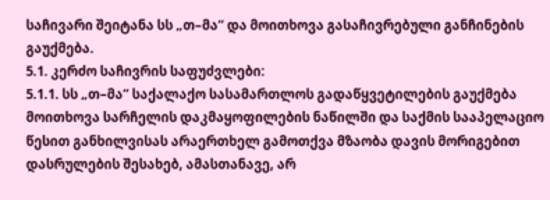საჩივარი შეიტანა სს „თ–მა“ და მოითხოვა გასაჩივრებული განჩინების გაუქმება.
5.1. კერძო საჩივრის საფუძვლები:
5.1.1. სს „თ–მა“ საქალაქო სასამართლოს გადაწყვეტილების გაუქმება მოითხოვა სარჩელის დაკმაყოფილების ნაწილში და საქმის სააპელაციო წესით განხილვისას არაერთხელ გამოთქვა მზაობა დავის მორიგებით დასრულების შესახებ, ამასთანავე, არ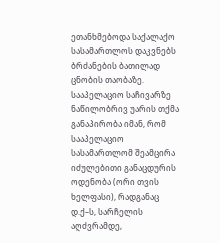ეთანხმებოდა საქალაქო სასამართლოს დაკვნებს ბრძანების ბათილად ცნობის თაობაზე. სააპელაციო საჩივარზე ნაწილობრივ უარის თქმა განაპირობა იმან, რომ სააპელაციო სასამართლომ შეამცირა იძულებითი განაცდურის ოდენობა (ორი თვის ხელფასი), რადგანაც დ.ქ–ს, სარჩელის აღძვრამდე,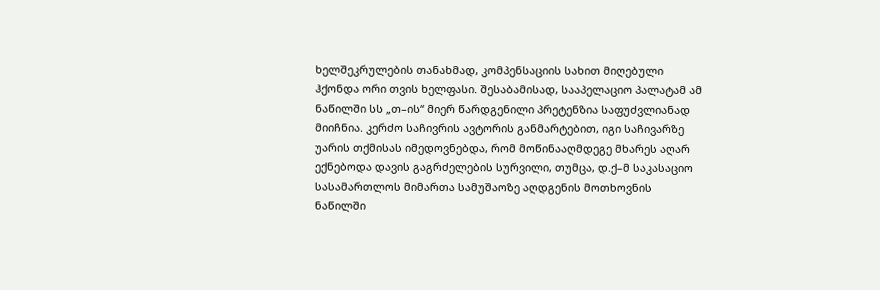ხელშეკრულების თანახმად, კომპენსაციის სახით მიღებული ჰქონდა ორი თვის ხელფასი. შესაბამისად, სააპელაციო პალატამ ამ ნაწილში სს „თ–ის“ მიერ წარდგენილი პრეტენზია საფუძვლიანად მიიჩნია. კერძო საჩივრის ავტორის განმარტებით, იგი საჩივარზე უარის თქმისას იმედოვნებდა, რომ მოწინააღმდეგე მხარეს აღარ ექნებოდა დავის გაგრძელების სურვილი, თუმცა, დ.ქ–მ საკასაციო სასამართლოს მიმართა სამუშაოზე აღდგენის მოთხოვნის ნაწილში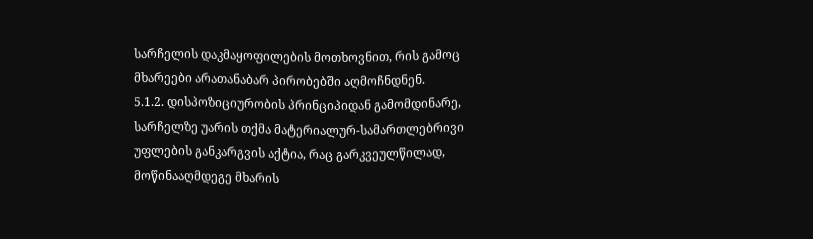სარჩელის დაკმაყოფილების მოთხოვნით, რის გამოც მხარეები არათანაბარ პირობებში აღმოჩნდნენ.
5.1.2. დისპოზიციურობის პრინციპიდან გამომდინარე, სარჩელზე უარის თქმა მატერიალურ-სამართლებრივი უფლების განკარგვის აქტია, რაც გარკვეულწილად, მოწინააღმდეგე მხარის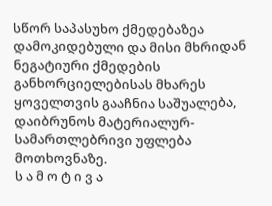სწორ საპასუხო ქმედებაზეა დამოკიდებული და მისი მხრიდან ნეგატიური ქმედების განხორციელებისას მხარეს ყოველთვის გააჩნია საშუალება, დაიბრუნოს მატერიალურ-სამართლებრივი უფლება მოთხოვნაზე.
ს ა მ ო ტ ი ვ ა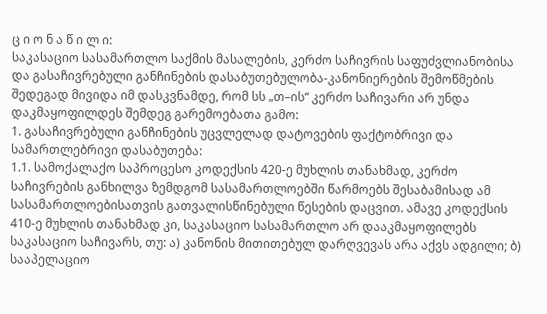ც ი ო ნ ა წ ი ლ ი:
საკასაციო სასამართლო საქმის მასალების, კერძო საჩივრის საფუძვლიანობისა და გასაჩივრებული განჩინების დასაბუთებულობა-კანონიერების შემოწმების შედეგად მივიდა იმ დასკვნამდე, რომ სს „თ–ის“ კერძო საჩივარი არ უნდა დაკმაყოფილდეს შემდეგ გარემოებათა გამო:
1. გასაჩივრებული განჩინების უცვლელად დატოვების ფაქტობრივი და სამართლებრივი დასაბუთება:
1.1. სამოქალაქო საპროცესო კოდექსის 420-ე მუხლის თანახმად, კერძო საჩივრების განხილვა ზემდგომ სასამართლოებში წარმოებს შესაბამისად ამ სასამართლოებისათვის გათვალისწინებული წესების დაცვით. ამავე კოდექსის 410-ე მუხლის თანახმად კი, საკასაციო სასამართლო არ დააკმაყოფილებს საკასაციო საჩივარს, თუ: ა) კანონის მითითებულ დარღვევას არა აქვს ადგილი; ბ) სააპელაციო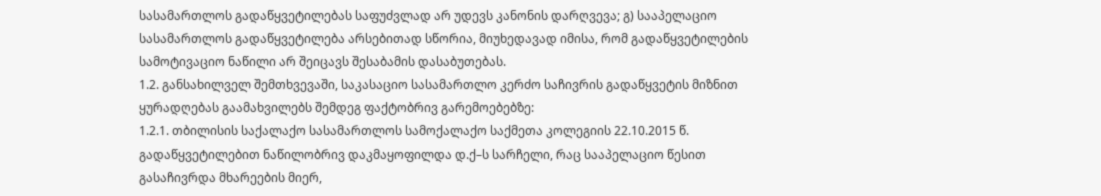სასამართლოს გადაწყვეტილებას საფუძვლად არ უდევს კანონის დარღვევა; გ) სააპელაციო სასამართლოს გადაწყვეტილება არსებითად სწორია, მიუხედავად იმისა, რომ გადაწყვეტილების სამოტივაციო ნაწილი არ შეიცავს შესაბამის დასაბუთებას.
1.2. განსახილველ შემთხვევაში, საკასაციო სასამართლო კერძო საჩივრის გადაწყვეტის მიზნით ყურადღებას გაამახვილებს შემდეგ ფაქტობრივ გარემოებებზე:
1.2.1. თბილისის საქალაქო სასამართლოს სამოქალაქო საქმეთა კოლეგიის 22.10.2015 წ. გადაწყვეტილებით ნაწილობრივ დაკმაყოფილდა დ.ქ–ს სარჩელი, რაც სააპელაციო წესით გასაჩივრდა მხარეების მიერ,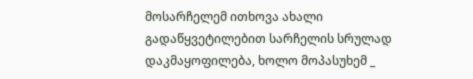მოსარჩელემ ითხოვა ახალი გადაწყვეტილებით სარჩელის სრულად დაკმაყოფილება, ხოლო მოპასუხემ _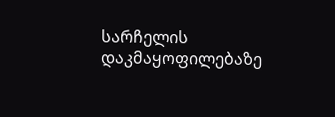სარჩელის დაკმაყოფილებაზე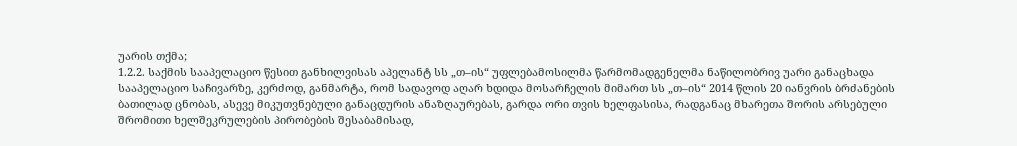უარის თქმა;
1.2.2. საქმის სააპელაციო წესით განხილვისას აპელანტ სს „თ–ის“ უფლებამოსილმა წარმომადგენელმა ნაწილობრივ უარი განაცხადა სააპელაციო საჩივარზე, კერძოდ, განმარტა, რომ სადავოდ აღარ ხდიდა მოსარჩელის მიმართ სს „თ–ის“ 2014 წლის 20 იანვრის ბრძანების ბათილად ცნობას, ასევე მიკუთვნებული განაცდურის ანაზღაურებას, გარდა ორი თვის ხელფასისა, რადგანაც მხარეთა შორის არსებული შრომითი ხელშეკრულების პირობების შესაბამისად,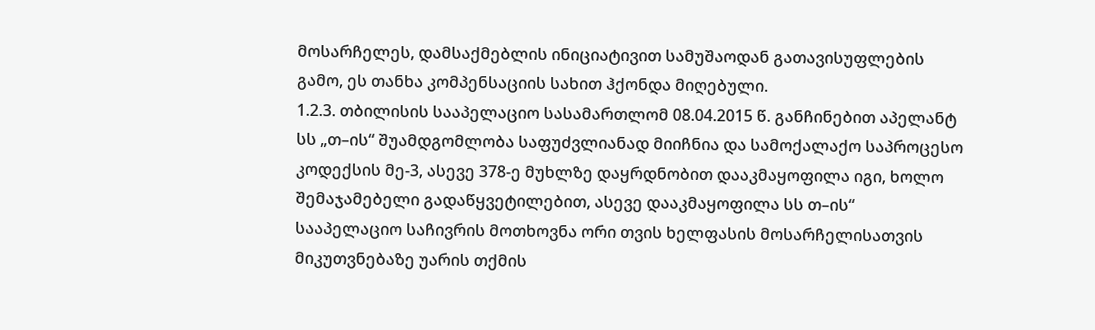მოსარჩელეს, დამსაქმებლის ინიციატივით სამუშაოდან გათავისუფლების გამო, ეს თანხა კომპენსაციის სახით ჰქონდა მიღებული.
1.2.3. თბილისის სააპელაციო სასამართლომ 08.04.2015 წ. განჩინებით აპელანტ სს „თ–ის“ შუამდგომლობა საფუძვლიანად მიიჩნია და სამოქალაქო საპროცესო კოდექსის მე-3, ასევე 378-ე მუხლზე დაყრდნობით დააკმაყოფილა იგი, ხოლო შემაჯამებელი გადაწყვეტილებით, ასევე დააკმაყოფილა სს თ–ის“ სააპელაციო საჩივრის მოთხოვნა ორი თვის ხელფასის მოსარჩელისათვის მიკუთვნებაზე უარის თქმის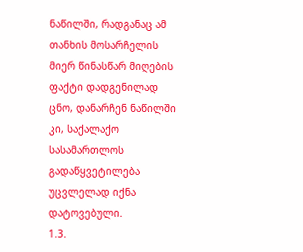ნაწილში, რადგანაც ამ თანხის მოსარჩელის მიერ წინასწარ მიღების ფაქტი დადგენილად ცნო, დანარჩენ ნაწილში კი, საქალაქო სასამართლოს გადაწყვეტილება უცვლელად იქნა დატოვებული.
1.3.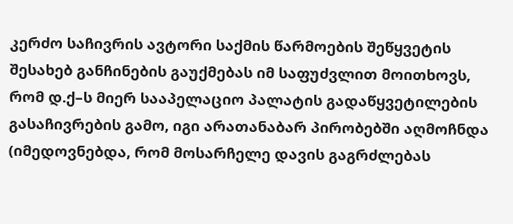კერძო საჩივრის ავტორი საქმის წარმოების შეწყვეტის შესახებ განჩინების გაუქმებას იმ საფუძვლით მოითხოვს, რომ დ.ქ–ს მიერ სააპელაციო პალატის გადაწყვეტილების გასაჩივრების გამო, იგი არათანაბარ პირობებში აღმოჩნდა (იმედოვნებდა, რომ მოსარჩელე დავის გაგრძლებას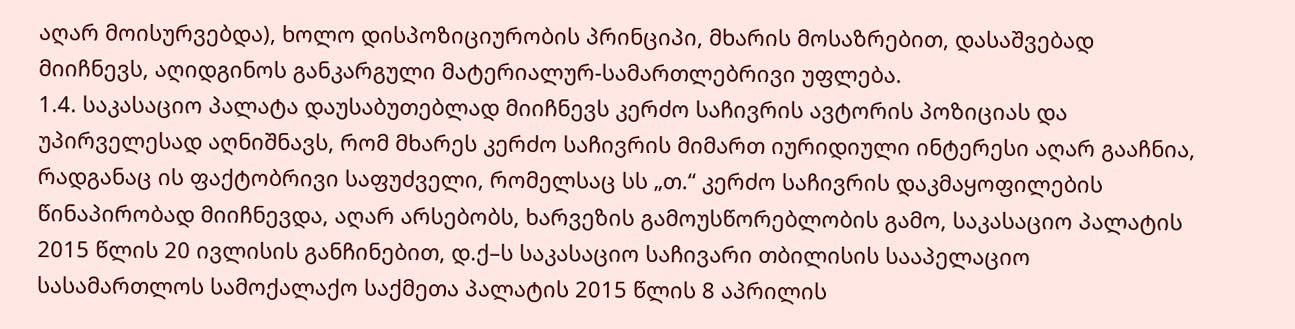აღარ მოისურვებდა), ხოლო დისპოზიციურობის პრინციპი, მხარის მოსაზრებით, დასაშვებად მიიჩნევს, აღიდგინოს განკარგული მატერიალურ-სამართლებრივი უფლება.
1.4. საკასაციო პალატა დაუსაბუთებლად მიიჩნევს კერძო საჩივრის ავტორის პოზიციას და უპირველესად აღნიშნავს, რომ მხარეს კერძო საჩივრის მიმართ იურიდიული ინტერესი აღარ გააჩნია, რადგანაც ის ფაქტობრივი საფუძველი, რომელსაც სს „თ.“ კერძო საჩივრის დაკმაყოფილების წინაპირობად მიიჩნევდა, აღარ არსებობს, ხარვეზის გამოუსწორებლობის გამო, საკასაციო პალატის 2015 წლის 20 ივლისის განჩინებით, დ.ქ–ს საკასაციო საჩივარი თბილისის სააპელაციო სასამართლოს სამოქალაქო საქმეთა პალატის 2015 წლის 8 აპრილის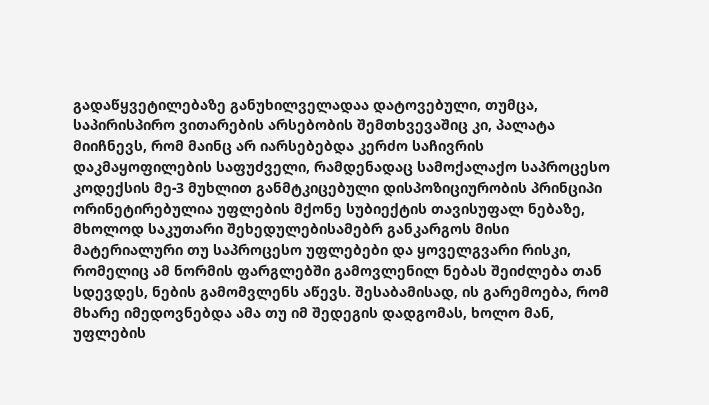გადაწყვეტილებაზე განუხილველადაა დატოვებული, თუმცა, საპირისპირო ვითარების არსებობის შემთხვევაშიც კი, პალატა მიიჩნევს, რომ მაინც არ იარსებებდა კერძო საჩივრის დაკმაყოფილების საფუძველი, რამდენადაც სამოქალაქო საპროცესო კოდექსის მე-3 მუხლით განმტკიცებული დისპოზიციურობის პრინციპი ორინეტირებულია უფლების მქონე სუბიექტის თავისუფალ ნებაზე, მხოლოდ საკუთარი შეხედულებისამებრ განკარგოს მისი მატერიალური თუ საპროცესო უფლებები და ყოველგვარი რისკი, რომელიც ამ ნორმის ფარგლებში გამოვლენილ ნებას შეიძლება თან სდევდეს, ნების გამომვლენს აწევს. შესაბამისად, ის გარემოება, რომ მხარე იმედოვნებდა ამა თუ იმ შედეგის დადგომას, ხოლო მან, უფლების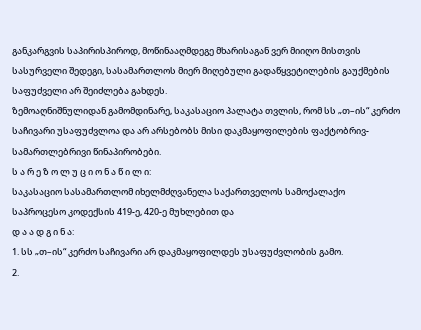განკარგვის საპირისპიროდ, მოწინააღმდეგე მხარისაგან ვერ მიიღო მისთვის სასურველი შედეგი, სასამართლოს მიერ მიღებული გადაწყვეტილების გაუქმების საფუძველი არ შეიძლება გახდეს.
ზემოაღნიშნულიდან გამომდინარე, საკასაციო პალატა თვლის, რომ სს „თ–ის“ კერძო საჩივარი უსაფუძვლოა და არ არსებობს მისი დაკმაყოფილების ფაქტობრივ-სამართლებრივი წინაპირობები.
ს ა რ ე ზ ო ლ უ ც ი ო ნ ა წ ი ლ ი:
საკასაციო სასამართლომ იხელმძღვანელა საქართველოს სამოქალაქო საპროცესო კოდექსის 419-ე, 420-ე მუხლებით და
დ ა ა დ გ ი ნ ა:
1. სს „თ–ის“ კერძო საჩივარი არ დაკმაყოფილდეს უსაფუძვლობის გამო.
2.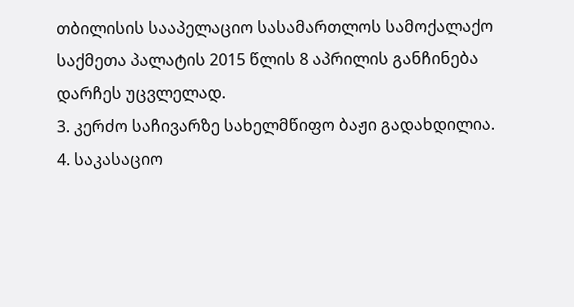თბილისის სააპელაციო სასამართლოს სამოქალაქო საქმეთა პალატის 2015 წლის 8 აპრილის განჩინება დარჩეს უცვლელად.
3. კერძო საჩივარზე სახელმწიფო ბაჟი გადახდილია.
4. საკასაციო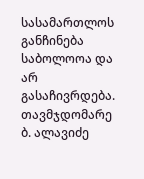სასამართლოს განჩინება საბოლოოა და არ გასაჩივრდება.
თავმჯდომარე ბ. ალავიძე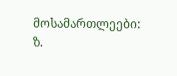მოსამართლეები: ზ.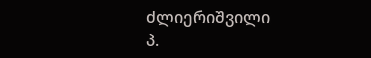ძლიერიშვილი
პ.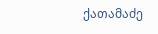ქათამაძე